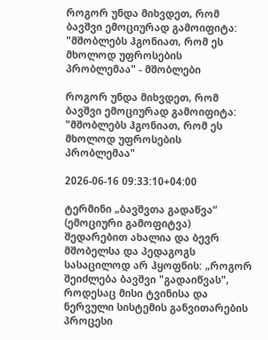როგორ უნდა მიხვდეთ, რომ ბავშვი ემოციურად გამოიფიტა: "მშობლებს ჰგონიათ, რომ ეს მხოლოდ უფროსების პრობლემაა" - მშობლები

როგორ უნდა მიხვდეთ, რომ ბავშვი ემოციურად გამოიფიტა: "მშობლებს ჰგონიათ, რომ ეს მხოლოდ უფროსების პრობლემაა"

2026-06-16 09:33:10+04:00

ტერმინი „ბავშვთა გადაწვა“ (ემოციური გამოფიტვა) შედარებით ახალია და ბევრ მშობელსა და პედაგოგს სასაცილოდ არ ჰყოფნის: „როგორ შეიძლება ბავშვი "გადაიწვას", როდესაც მისი ტვინისა და ნერვული სისტემის განვითარების პროცესი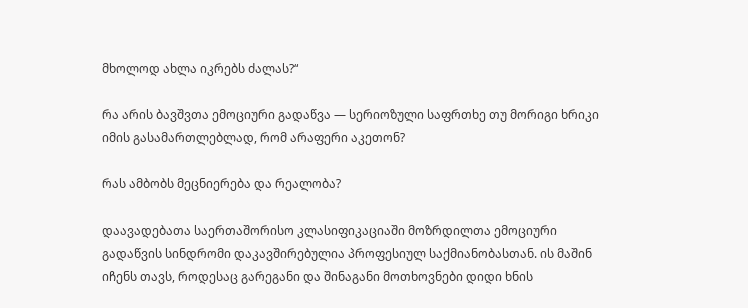მხოლოდ ახლა იკრებს ძალას?“

რა არის ბავშვთა ემოციური გადაწვა — სერიოზული საფრთხე თუ მორიგი ხრიკი იმის გასამართლებლად, რომ არაფერი აკეთონ?

რას ამბობს მეცნიერება და რეალობა?

დაავადებათა საერთაშორისო კლასიფიკაციაში მოზრდილთა ემოციური გადაწვის სინდრომი დაკავშირებულია პროფესიულ საქმიანობასთან. ის მაშინ იჩენს თავს, როდესაც გარეგანი და შინაგანი მოთხოვნები დიდი ხნის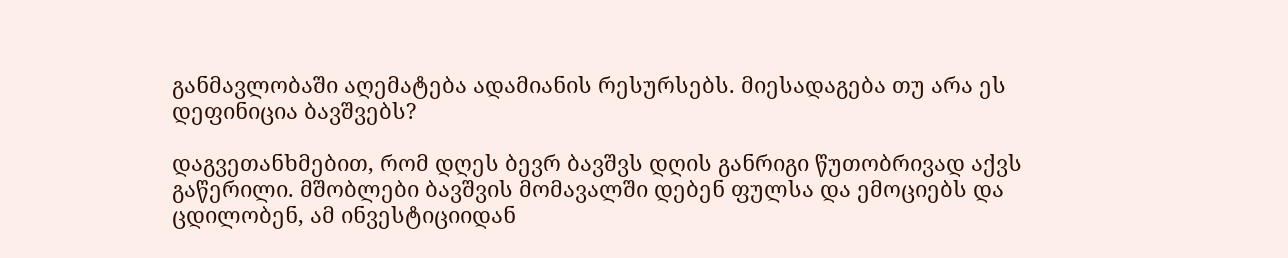განმავლობაში აღემატება ადამიანის რესურსებს. მიესადაგება თუ არა ეს დეფინიცია ბავშვებს?

დაგვეთანხმებით, რომ დღეს ბევრ ბავშვს დღის განრიგი წუთობრივად აქვს გაწერილი. მშობლები ბავშვის მომავალში დებენ ფულსა და ემოციებს და ცდილობენ, ამ ინვესტიციიდან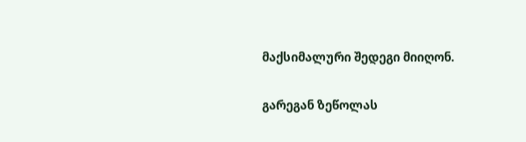მაქსიმალური შედეგი მიიღონ.

გარეგან ზეწოლას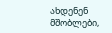ახდენენ მშობლები,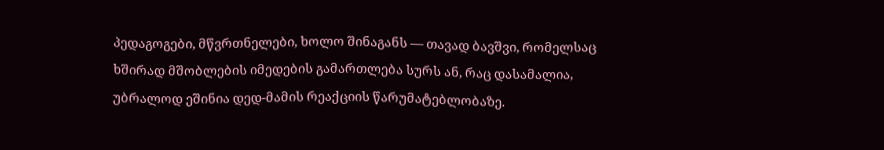პედაგოგები, მწვრთნელები, ხოლო შინაგანს — თავად ბავშვი, რომელსაც ხშირად მშობლების იმედების გამართლება სურს ან, რაც დასამალია, უბრალოდ ეშინია დედ-მამის რეაქციის წარუმატებლობაზე.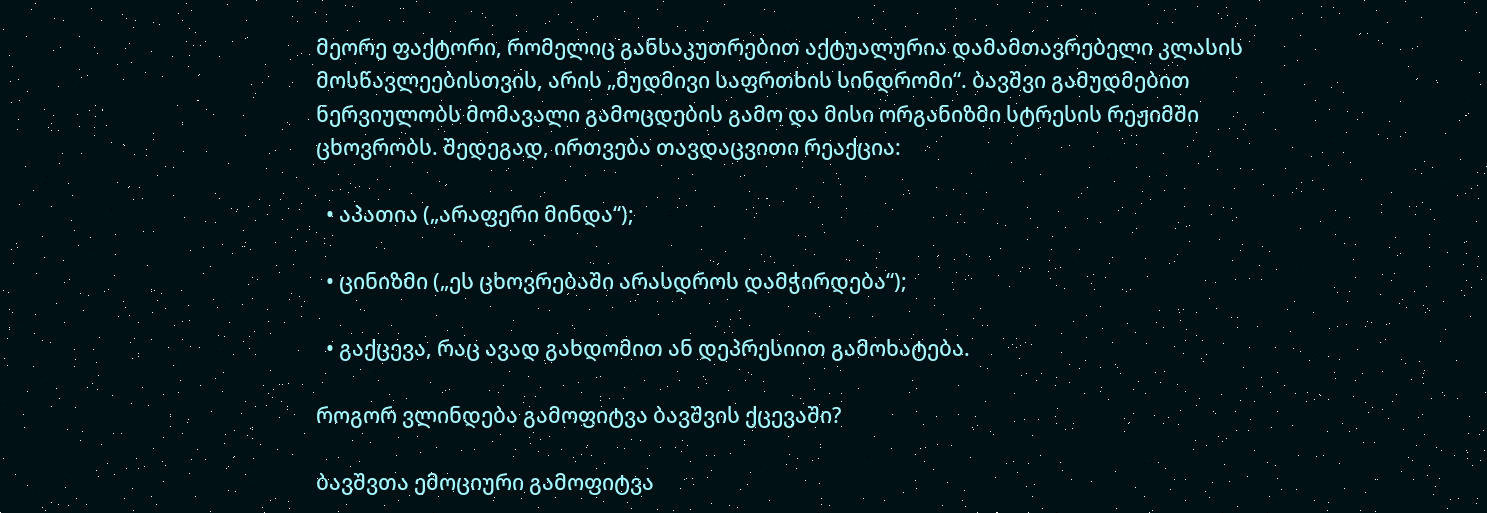მეორე ფაქტორი, რომელიც განსაკუთრებით აქტუალურია დამამთავრებელი კლასის მოსწავლეებისთვის, არის „მუდმივი საფრთხის სინდრომი“. ბავშვი გამუდმებით ნერვიულობს მომავალი გამოცდების გამო და მისი ორგანიზმი სტრესის რეჟიმში ცხოვრობს. შედეგად, ირთვება თავდაცვითი რეაქცია:

  • აპათია („არაფერი მინდა“);

  • ცინიზმი („ეს ცხოვრებაში არასდროს დამჭირდება“);

  • გაქცევა, რაც ავად გახდომით ან დეპრესიით გამოხატება.

როგორ ვლინდება გამოფიტვა ბავშვის ქცევაში?

ბავშვთა ემოციური გამოფიტვა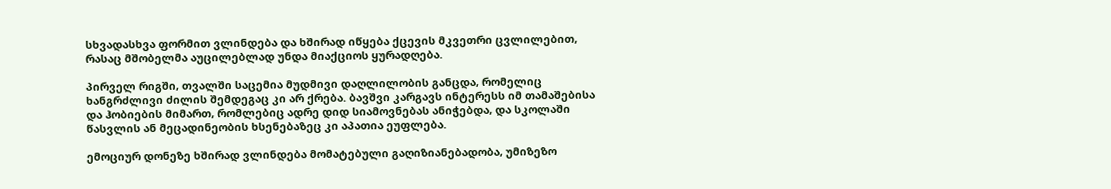სხვადასხვა ფორმით ვლინდება და ხშირად იწყება ქცევის მკვეთრი ცვლილებით, რასაც მშობელმა აუცილებლად უნდა მიაქციოს ყურადღება.

პირველ რიგში, თვალში საცემია მუდმივი დაღლილობის განცდა, რომელიც ხანგრძლივი ძილის შემდეგაც კი არ ქრება. ბავშვი კარგავს ინტერესს იმ თამაშებისა და ჰობიების მიმართ, რომლებიც ადრე დიდ სიამოვნებას ანიჭებდა, და სკოლაში წასვლის ან მეცადინეობის ხსენებაზეც კი აპათია ეუფლება.

ემოციურ დონეზე ხშირად ვლინდება მომატებული გაღიზიანებადობა, უმიზეზო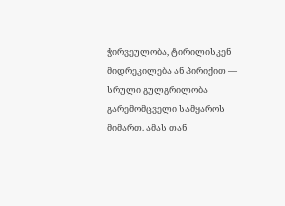ჭირვეულობა, ტირილისკენ მიდრეკილება ან პირიქით — სრული გულგრილობა გარემომცველი სამყაროს მიმართ. ამას თან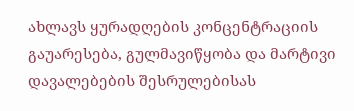ახლავს ყურადღების კონცენტრაციის გაუარესება, გულმავიწყობა და მარტივი დავალებების შესრულებისას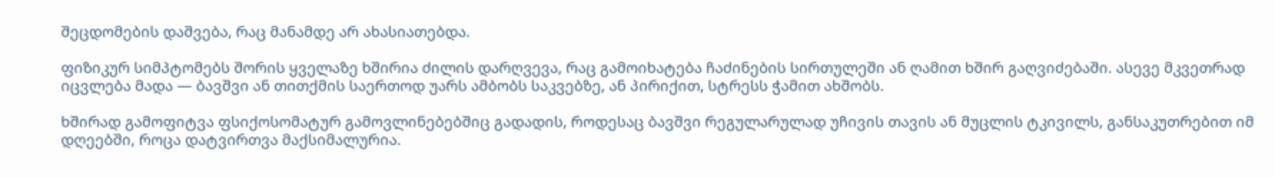შეცდომების დაშვება, რაც მანამდე არ ახასიათებდა.

ფიზიკურ სიმპტომებს შორის ყველაზე ხშირია ძილის დარღვევა, რაც გამოიხატება ჩაძინების სირთულეში ან ღამით ხშირ გაღვიძებაში. ასევე მკვეთრად იცვლება მადა — ბავშვი ან თითქმის საერთოდ უარს ამბობს საკვებზე, ან პირიქით, სტრესს ჭამით ახშობს.

ხშირად გამოფიტვა ფსიქოსომატურ გამოვლინებებშიც გადადის, როდესაც ბავშვი რეგულარულად უჩივის თავის ან მუცლის ტკივილს, განსაკუთრებით იმ დღეებში, როცა დატვირთვა მაქსიმალურია.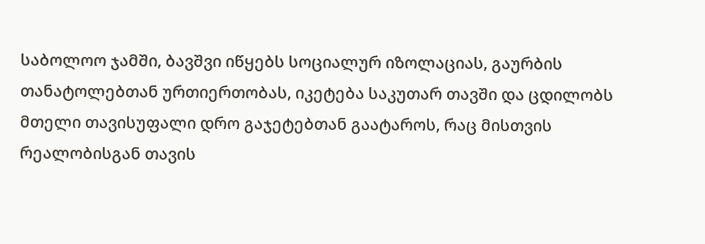საბოლოო ჯამში, ბავშვი იწყებს სოციალურ იზოლაციას, გაურბის თანატოლებთან ურთიერთობას, იკეტება საკუთარ თავში და ცდილობს მთელი თავისუფალი დრო გაჯეტებთან გაატაროს, რაც მისთვის რეალობისგან თავის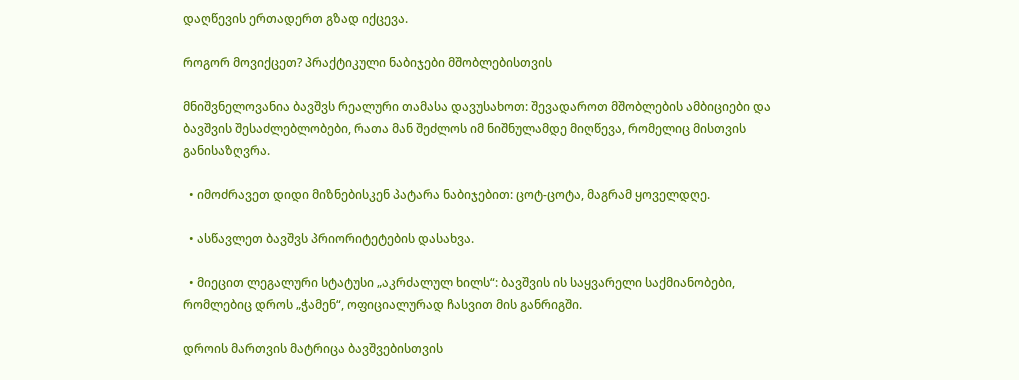დაღწევის ერთადერთ გზად იქცევა.

როგორ მოვიქცეთ? პრაქტიკული ნაბიჯები მშობლებისთვის

მნიშვნელოვანია ბავშვს რეალური თამასა დავუსახოთ: შევადაროთ მშობლების ამბიციები და ბავშვის შესაძლებლობები, რათა მან შეძლოს იმ ნიშნულამდე მიღწევა, რომელიც მისთვის განისაზღვრა.

  • იმოძრავეთ დიდი მიზნებისკენ პატარა ნაბიჯებით: ცოტ-ცოტა, მაგრამ ყოველდღე.

  • ასწავლეთ ბავშვს პრიორიტეტების დასახვა.

  • მიეცით ლეგალური სტატუსი „აკრძალულ ხილს“: ბავშვის ის საყვარელი საქმიანობები, რომლებიც დროს „ჭამენ“, ოფიციალურად ჩასვით მის განრიგში.

დროის მართვის მატრიცა ბავშვებისთვის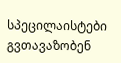სპეცილაისტები გვთავაზობენ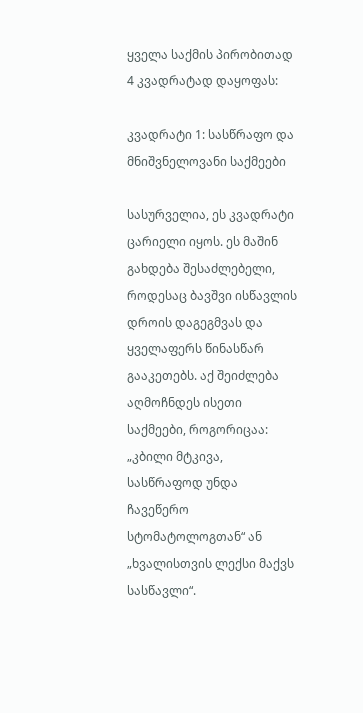ყველა საქმის პირობითად 4 კვადრატად დაყოფას:

კვადრატი 1: სასწრაფო და მნიშვნელოვანი საქმეები

სასურველია, ეს კვადრატი ცარიელი იყოს. ეს მაშინ გახდება შესაძლებელი, როდესაც ბავშვი ისწავლის დროის დაგეგმვას და ყველაფერს წინასწარ გააკეთებს. აქ შეიძლება აღმოჩნდეს ისეთი საქმეები, როგორიცაა: „კბილი მტკივა, სასწრაფოდ უნდა ჩავეწერო სტომატოლოგთან“ ან „ხვალისთვის ლექსი მაქვს სასწავლი“.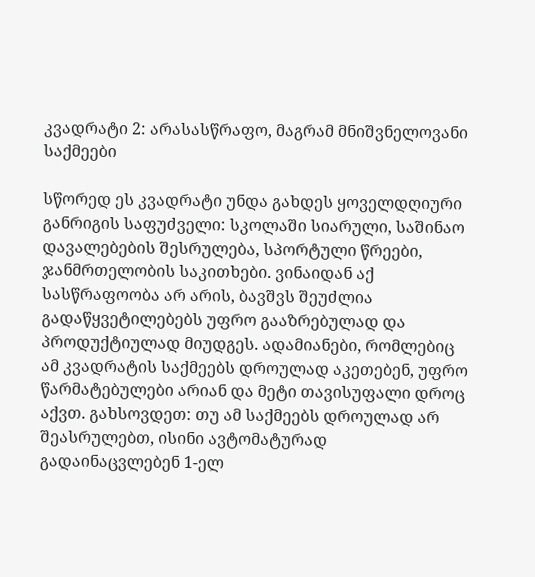კვადრატი 2: არასასწრაფო, მაგრამ მნიშვნელოვანი საქმეები

სწორედ ეს კვადრატი უნდა გახდეს ყოველდღიური განრიგის საფუძველი: სკოლაში სიარული, საშინაო დავალებების შესრულება, სპორტული წრეები, ჯანმრთელობის საკითხები. ვინაიდან აქ სასწრაფოობა არ არის, ბავშვს შეუძლია გადაწყვეტილებებს უფრო გააზრებულად და პროდუქტიულად მიუდგეს. ადამიანები, რომლებიც ამ კვადრატის საქმეებს დროულად აკეთებენ, უფრო წარმატებულები არიან და მეტი თავისუფალი დროც აქვთ. გახსოვდეთ: თუ ამ საქმეებს დროულად არ შეასრულებთ, ისინი ავტომატურად გადაინაცვლებენ 1-ელ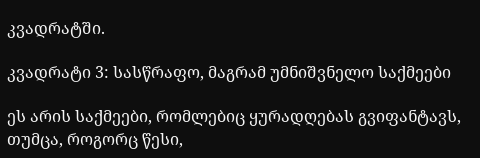კვადრატში.

კვადრატი 3: სასწრაფო, მაგრამ უმნიშვნელო საქმეები

ეს არის საქმეები, რომლებიც ყურადღებას გვიფანტავს, თუმცა, როგორც წესი,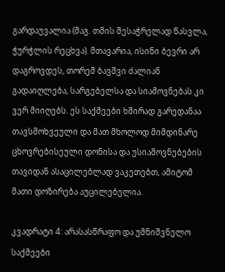გარდაუვალია (მაგ. თმის შესაჭრელად წასვლა, ჭურჭლის რეცხვა). მთავარია, ისინი ბევრი არ დაგროვდეს, თორემ ბავშვი ძალიან გადაიღლება, სარგებელსა და სიამოვნებას კი ვერ მიიღებს. ეს საქმეები ხშირად გარედანაა თავსმოხვეული და მათ მხოლოდ მიმდინარე ცხოვრებისეული დონისა და უსიამოვნებების თავიდან ასაცილებლად ვაკეთებთ, ამიტომ მათი დოზირება აუცილებელია.

კვადრატი 4: არასასწრაფო და უმნიშვნელო საქმეები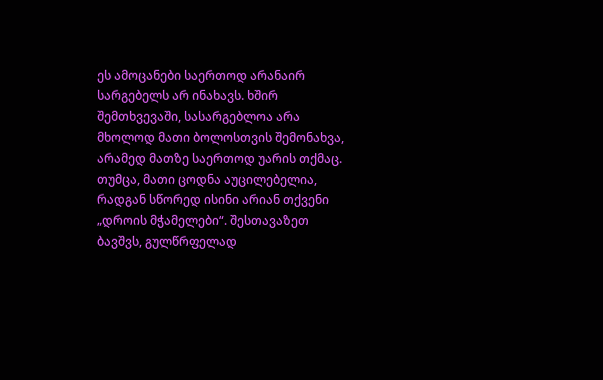ეს ამოცანები საერთოდ არანაირ სარგებელს არ ინახავს. ხშირ შემთხვევაში, სასარგებლოა არა მხოლოდ მათი ბოლოსთვის შემონახვა, არამედ მათზე საერთოდ უარის თქმაც. თუმცა, მათი ცოდნა აუცილებელია, რადგან სწორედ ისინი არიან თქვენი „დროის მჭამელები“. შესთავაზეთ ბავშვს, გულწრფელად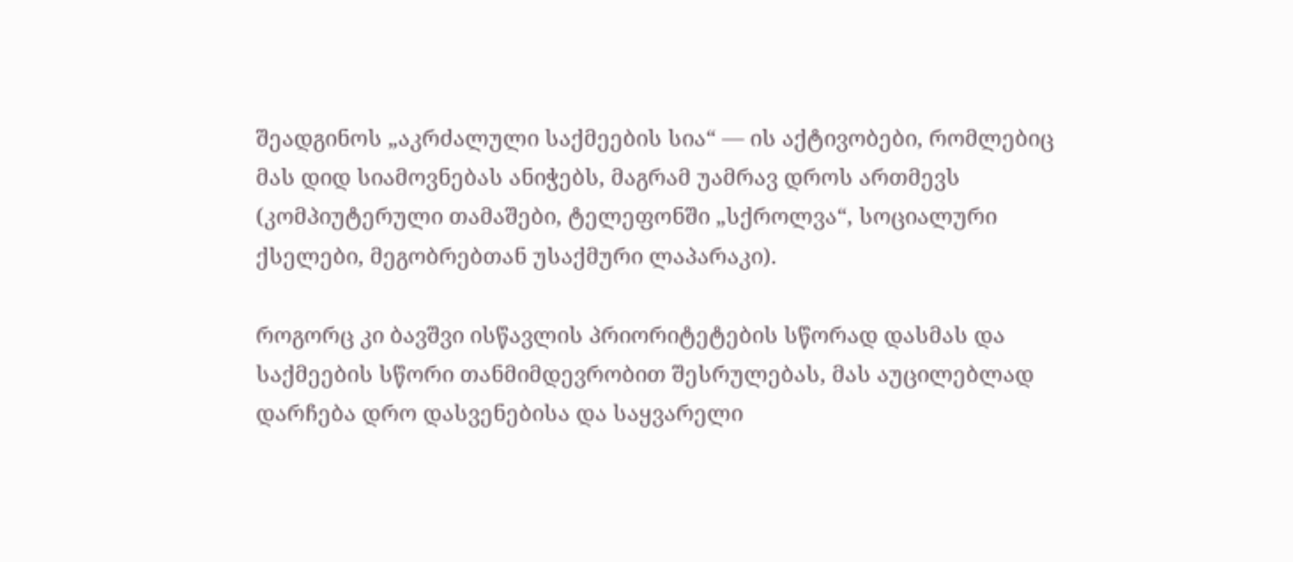შეადგინოს „აკრძალული საქმეების სია“ — ის აქტივობები, რომლებიც მას დიდ სიამოვნებას ანიჭებს, მაგრამ უამრავ დროს ართმევს (კომპიუტერული თამაშები, ტელეფონში „სქროლვა“, სოციალური ქსელები, მეგობრებთან უსაქმური ლაპარაკი).

როგორც კი ბავშვი ისწავლის პრიორიტეტების სწორად დასმას და საქმეების სწორი თანმიმდევრობით შესრულებას, მას აუცილებლად დარჩება დრო დასვენებისა და საყვარელი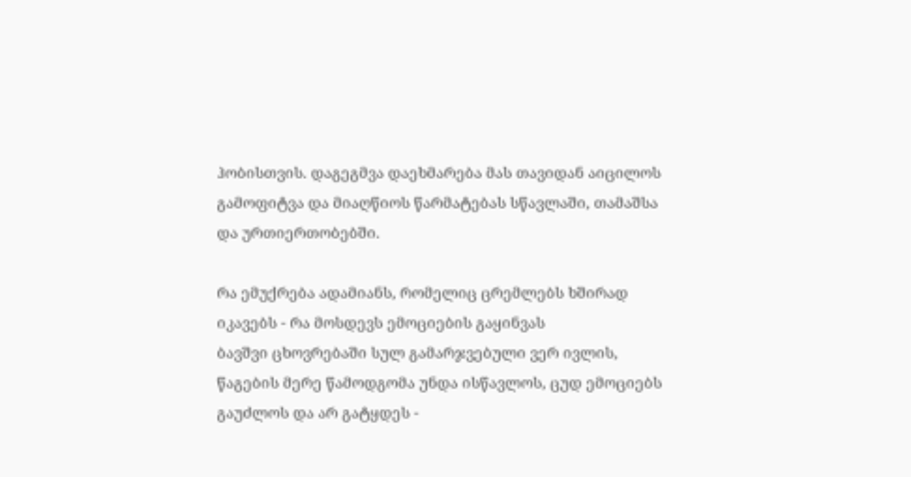ჰობისთვის. დაგეგმვა დაეხმარება მას თავიდან აიცილოს გამოფიტვა და მიაღწიოს წარმატებას სწავლაში, თამაშსა და ურთიერთობებში.

რა ემუქრება ადამიანს, რომელიც ცრემლებს ხშირად იკავებს - რა მოსდევს ემოციების გაყინვას
ბავშვი ცხოვრებაში სულ გამარჯვებული ვერ ივლის, წაგების მერე წამოდგომა უნდა ისწავლოს, ცუდ ემოციებს გაუძლოს და არ გატყდეს -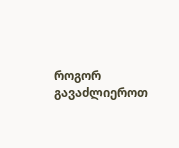როგორ გავაძლიეროთ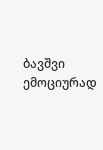ბავშვი ემოციურად